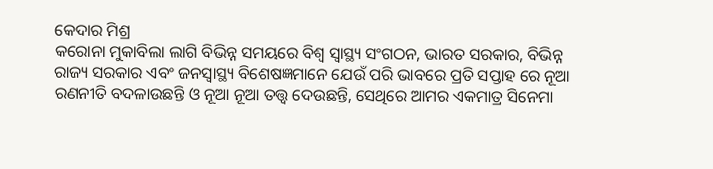କେଦାର ମିଶ୍ର
କରୋନା ମୁକାବିଲା ଲାଗି ବିଭିନ୍ନ ସମୟରେ ବିଶ୍ଵ ସ୍ୱାସ୍ଥ୍ୟ ସଂଗଠନ, ଭାରତ ସରକାର, ବିଭିନ୍ନ ରାଜ୍ୟ ସରକାର ଏବଂ ଜନସ୍ବାସ୍ଥ୍ୟ ବିଶେଷଜ୍ଞମାନେ ଯେଉଁ ପରି ଭାବରେ ପ୍ରତି ସପ୍ତାହ ରେ ନୂଆ ରଣନୀତି ବଦଳାଉଛନ୍ତି ଓ ନୂଆ ନୂଆ ତତ୍ତ୍ୱ ଦେଉଛନ୍ତି, ସେଥିରେ ଆମର ଏକମାତ୍ର ସିନେମା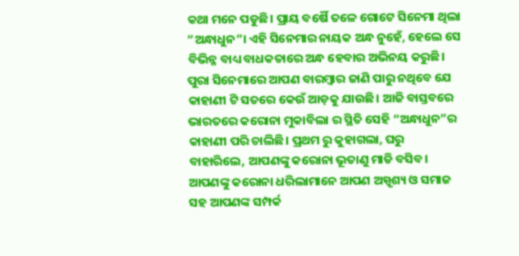କଥା ମନେ ପଡୁଛି। ପ୍ରାୟ ବର୍ଷୈ ତଳେ ଗୋଟେ ସିନେମା ଥିଲା “ଅନ୍ଧାଧୁନ”। ଏହି ସିନେମାର ନାୟକ ଅନ୍ଧ ନୁହେଁ, ହେଲେ ସେ ବିଭିନ୍ନ ବାଧ୍ୟ ବାଧକତାରେ ଅନ୍ଧ ହେବାର ଅଭିନୟ କରୁଛି। ପୁରା ସିନେମାରେ ଆପଣ ବାରମ୍ବାର ଜାଣି ପାରୁ ନଥିବେ ଯେ କାହାଣୀ ଟି ସତରେ କେଉଁ ଆଡ଼କୁ ଯାଉଛି। ଆଜି ବାସ୍ତବରେ ଭାରତରେ କରୋନା ମୁକାବିଲା ର ସ୍ଥିତି ସେହି “ଅନ୍ଧାଧୁନ”ର କାହାଣୀ ପରି ଚାଲିଛି। ପ୍ରଥମ ରୁ କୁହାଗଲା, ଘରୁ ବାହାରିଲେ, ଆପଣଙ୍କୁ କରୋନା ଭୂତାଣୁ ମାଡି ବସିବ। ଆପଣଙ୍କୁ କରୋନା ଧରିଲାମାନେ ଆପଣ ଅସ୍ପୃଶ୍ୟ ଓ ସମାଜ ସହ ଆପଣଙ୍କ ସମ୍ପର୍କ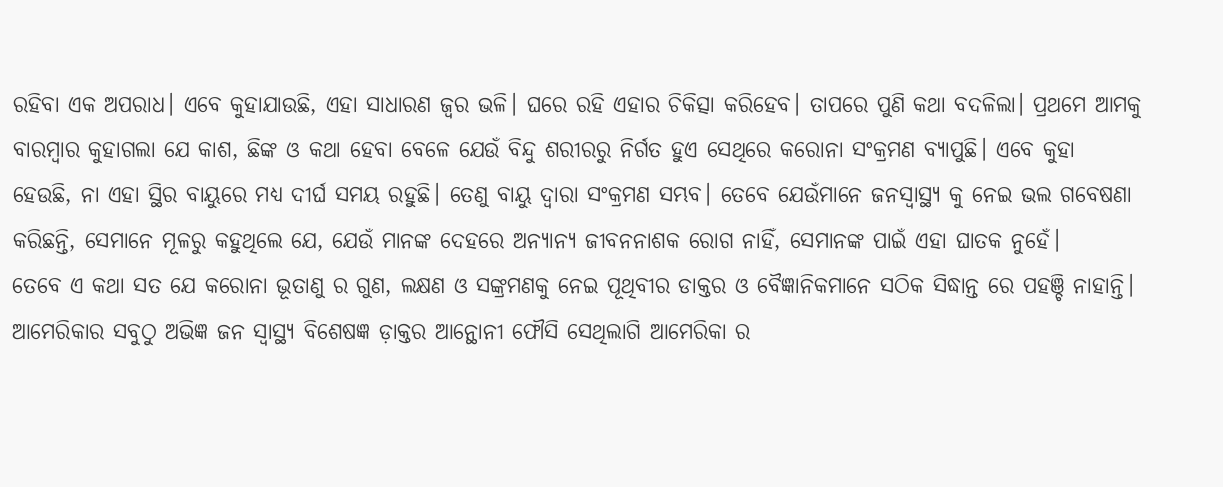ରହିବା ଏକ ଅପରାଧ। ଏବେ କୁହାଯାଉଛି, ଏହା ସାଧାରଣ ଜ୍ବର ଭଳି। ଘରେ ରହି ଏହାର ଚିକିତ୍ସା କରିହେବ। ତାପରେ ପୁଣି କଥା ବଦଳିଲା। ପ୍ରଥମେ ଆମକୁ ବାରମ୍ବାର କୁହାଗଲା ଯେ କାଶ, ଛିଙ୍କ ଓ କଥା ହେବା ବେଳେ ଯେଉଁ ବିନ୍ଦୁ ଶରୀରରୁ ନିର୍ଗତ ହୁଏ ସେଥିରେ କରୋନା ସଂକ୍ରମଣ ବ୍ୟାପୁଛି। ଏବେ କୁହା ହେଉଛି, ନା ଏହା ସ୍ଥିର ବାୟୁରେ ମଧ୍ୟ ଦୀର୍ଘ ସମୟ ରହୁଛି। ତେଣୁ ବାୟୁ ଦ୍ଵାରା ସଂକ୍ରମଣ ସମ୍ଭବ। ତେବେ ଯେଉଁମାନେ ଜନସ୍ବାସ୍ଥ୍ୟ କୁ ନେଇ ଭଲ ଗବେଷଣା କରିଛନ୍ତି, ସେମାନେ ମୂଳରୁ କହୁଥିଲେ ଯେ, ଯେଉଁ ମାନଙ୍କ ଦେହରେ ଅନ୍ୟାନ୍ୟ ଜୀବନନାଶକ ରୋଗ ନାହିଁ, ସେମାନଙ୍କ ପାଇଁ ଏହା ଘାତକ ନୁହେଁ।
ତେବେ ଏ କଥା ସତ ଯେ କରୋନା ଭୂତାଣୁ ର ଗୁଣ, ଲକ୍ଷଣ ଓ ସଙ୍କ୍ରମଣକୁ ନେଇ ପୂଥିବୀର ଡାକ୍ତର ଓ ବୈଜ୍ଞାନିକମାନେ ସଠିକ ସିଦ୍ଧାନ୍ତ ରେ ପହଞ୍ଚି ନାହାନ୍ତି। ଆମେରିକାର ସବୁଠୁ ଅଭିଜ୍ଞ ଜନ ସ୍ବାସ୍ଥ୍ୟ ବିଶେଷଜ୍ଞ ଡ଼ାକ୍ତର ଆନ୍ଥୋନୀ ଫୌସି ସେଥିଲାଗି ଆମେରିକା ର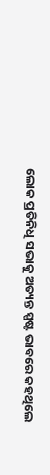ଲୋକ ପ୍ରତିନିଧି ସଭାକୁ ଅତ୍ୟନ୍ତ ସ୍ପଷ୍ଟ ଭାବରେ କହଥିଲେ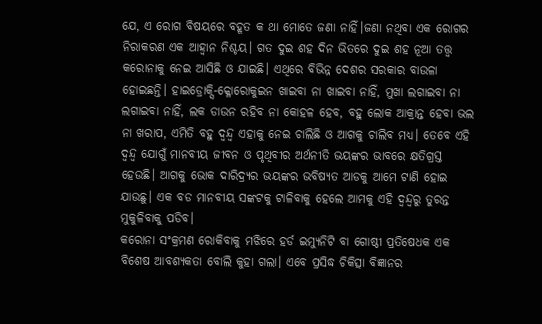ଯେ, ଏ ରୋଗ ବିଷୟରେ ବହୂତ କ ଥା ମୋତେ ଜଣା ନାହିଁ।ଜଣା ନଥିବା ଏକ ରୋଗର ନିରାକରଣ ଏକ ଆହ୍ବାନ ନିଶ୍ଚୟ। ଗତ ଦୁଇ ଶହ ଦିନ ଭିତରେ ଦୁଇ ଶହ ନୂଆ ତତ୍ତ୍ଵ କରୋନାକୁ ନେଇ ଆସିଛି ଓ ଯାଇଛି। ଏଥିରେ ବିଭିନ୍ନ ଦେଶର ସରକାର ବାଉଳା ହୋଇଛନ୍ତି। ହାଇଡ୍ରୋକ୍ସି-କ୍ଳୋରୋକୁଇନ ଖାଇବା ନା ଖାଇବା ନାହିଁ, ମୁଖା ଲଗାଇବା ନା ଲଗାଇବା ନାହିଁ, ଲକ ଡାଉନ ରହିବ ନା କୋହଳ ହେବ, ବହୁ ଲୋକ ଆକ୍ରାନ୍ତ ହେବା ଭଲ ନା ଖରାପ, ଏମିତି ବହୁ ଦ୍ଵନ୍ଦ୍ଵ ଏହାକୁ ନେଇ ଚାଲିଛି ଓ ଆଗକୁ ଚାଲିବ ମଧ୍ୟ। ତେବେ ଏହି ଦ୍ଵନ୍ଦ୍ଵ ଯୋଗୁଁ ମାନବୀୟ ଜୀବନ ଓ ପୃଥିବୀର ଅର୍ଥନୀତି ଭୟଙ୍କର ଭାବରେ କ୍ଷତିଗ୍ରସ୍ତ ହେଉଛି। ଆଗକୁ ଭୋକ ଦାରିଦ୍ର୍ୟର ଭୟଙ୍କର ଭବିଷ୍ୟତ ଆଡକୁ ଆମେ ଟାଣି ହୋଇ ଯାଉଛୁ। ଏକ ବଡ ମାନବୀୟ ସଙ୍କଟକୁ ଟାଳିବାକୁ ହେଲେ ଆମକୁ ଏହି ଦ୍ଵନ୍ଦ୍ଵରୁ ତୁରନ୍ତ ମୁକୁଳିବାକୁ ପଡିବ।
କରୋନା ସଂକ୍ରମଣ ରୋକିବାକୁ ମଝିରେ ହର୍ଡ ଇମ୍ୟୁନିଟି ବା ଗୋଷ୍ଠୀ ପ୍ରତିଷେଧକ ଏକ ବିଶେଷ ଆବଶ୍ୟକତା ବୋଲି କୁହା ଗଲା। ଏବେ ପ୍ରସିଦ୍ଧ ଚିକିତ୍ସା ବିଜ୍ଞାନର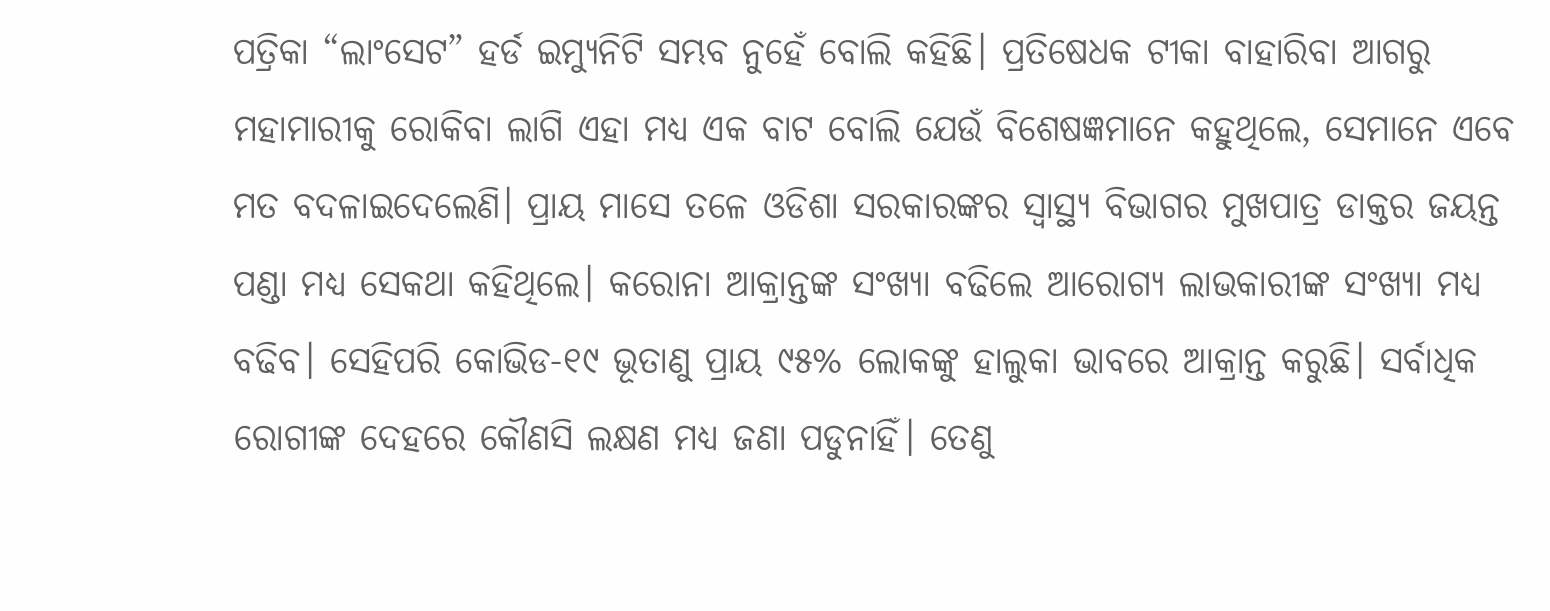ପତ୍ରିକା “ଲାଂସେଟ” ହର୍ଡ ଇମ୍ୟୁନିଟି ସମ୍ଭବ ନୁହେଁ ବୋଲି କହିଛି। ପ୍ରତିଷେଧକ ଟୀକା ବାହାରିବା ଆଗରୁ ମହାମାରୀକୁ ରୋକିବା ଲାଗି ଏହା ମଧ୍ୟ ଏକ ବାଟ ବୋଲି ଯେଉଁ ବିଶେଷଜ୍ଞମାନେ କହୁଥିଲେ, ସେମାନେ ଏବେ ମତ ବଦଳାଇଦେଲେଣି। ପ୍ରାୟ ମାସେ ତଳେ ଓଡିଶା ସରକାରଙ୍କର ସ୍ୱାସ୍ଥ୍ୟ ବିଭାଗର ମୁଖପାତ୍ର ଡାକ୍ତର ଜୟନ୍ତ ପଣ୍ଡା ମଧ୍ୟ ସେକଥା କହିଥିଲେ। କରୋନା ଆକ୍ରାନ୍ତଙ୍କ ସଂଖ୍ୟା ବଢିଲେ ଆରୋଗ୍ୟ ଲାଭକାରୀଙ୍କ ସଂଖ୍ୟା ମଧ୍ୟ ବଢିବ। ସେହିପରି କୋଭିଡ-୧୯ ଭୂତାଣୁ ପ୍ରାୟ ୯୫% ଲୋକଙ୍କୁ ହାଲୁକା ଭାବରେ ଆକ୍ରାନ୍ତ କରୁଛି। ସର୍ବାଧିକ ରୋଗୀଙ୍କ ଦେହରେ କୌଣସି ଲକ୍ଷଣ ମଧ୍ୟ ଜଣା ପଡୁନାହିଁ। ତେଣୁ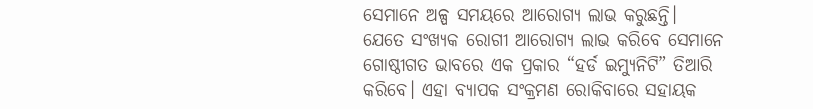ସେମାନେ ଅଳ୍ପ ସମୟରେ ଆରୋଗ୍ୟ ଲାଭ କରୁଛନ୍ତି। ଯେତେ ସଂଖ୍ୟକ ରୋଗୀ ଆରୋଗ୍ୟ ଲାଭ କରିବେ ସେମାନେ ଗୋଷ୍ଠୀଗତ ଭାବରେ ଏକ ପ୍ରକାର “ହର୍ଡ ଇମ୍ୟୁନିଟି” ତିଆରି କରିବେ। ଏହା ବ୍ୟାପକ ସଂକ୍ରମଣ ରୋକିବାରେ ସହାୟକ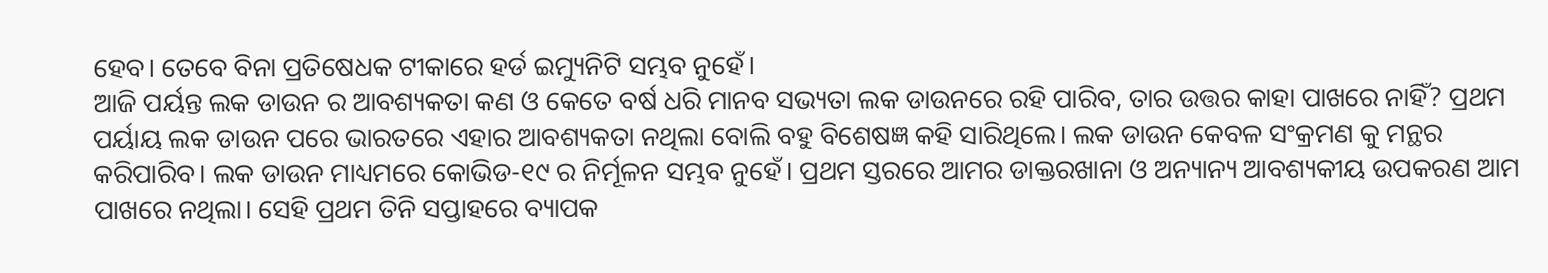ହେବ। ତେବେ ବିନା ପ୍ରତିଷେଧକ ଟୀକାରେ ହର୍ଡ ଇମ୍ୟୁନିଟି ସମ୍ଭବ ନୁହେଁ।
ଆଜି ପର୍ୟନ୍ତ ଲକ ଡାଉନ ର ଆବଶ୍ୟକତା କଣ ଓ କେତେ ବର୍ଷ ଧରି ମାନବ ସଭ୍ୟତା ଲକ ଡାଉନରେ ରହି ପାରିବ, ତାର ଉତ୍ତର କାହା ପାଖରେ ନାହିଁ? ପ୍ରଥମ ପର୍ୟାୟ ଲକ ଡାଉନ ପରେ ଭାରତରେ ଏହାର ଆବଶ୍ୟକତା ନଥିଲା ବୋଲି ବହୁ ବିଶେଷଜ୍ଞ କହି ସାରିଥିଲେ। ଲକ ଡାଉନ କେବଳ ସଂକ୍ରମଣ କୁ ମନ୍ଥର କରିପାରିବ। ଲକ ଡାଉନ ମାଧ୍ୟମରେ କୋଭିଡ-୧୯ ର ନିର୍ମୂଳନ ସମ୍ଭବ ନୁହେଁ। ପ୍ରଥମ ସ୍ତରରେ ଆମର ଡାକ୍ତରଖାନା ଓ ଅନ୍ୟାନ୍ୟ ଆବଶ୍ୟକୀୟ ଉପକରଣ ଆମ ପାଖରେ ନଥିଲା। ସେହି ପ୍ରଥମ ତିନି ସପ୍ତାହରେ ବ୍ୟାପକ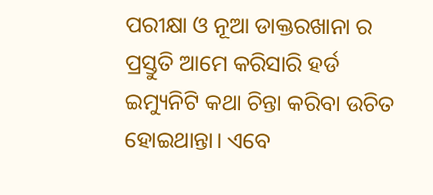ପରୀକ୍ଷା ଓ ନୂଆ ଡାକ୍ତରଖାନା ର ପ୍ରସ୍ତୁତି ଆମେ କରିସାରି ହର୍ଡ ଇମ୍ୟୁନିଟି କଥା ଚିନ୍ତା କରିବା ଉଚିତ ହୋଇଥାନ୍ତା। ଏବେ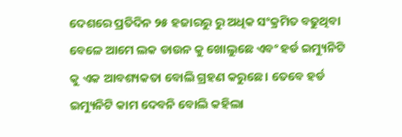ଦେଶରେ ପ୍ରତିଦିନ ୨୫ ହଜାରରୁ ରୁ ଅଧିକ ସଂକ୍ରମିତ ବଢୁଥିବା ବେଳେ ଆମେ ଲକ ଡାଉନ କୁ ଖୋଲୁଛେ ଏବଂ ହର୍ଡ ଇମ୍ୟୁନିଟି କୁ ଏକ ଆବଶ୍ୟକତା ବୋଲି ଗ୍ରହଣ କରୁଛେ। ତେବେ ହର୍ଡ ଇମ୍ୟୁନିଟି କାମ ଦେବନି ବୋଲି କହିଲା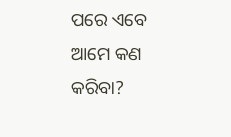ପରେ ଏବେ ଆମେ କଣ କରିବା?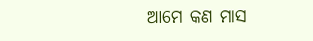ଆମେ କଣ ମାସ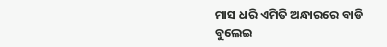ମାସ ଧରି ଏମିତି ଅନ୍ଧାରରେ ବାଡି ବୁଲେଇ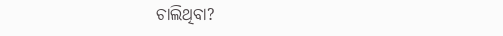ଚାଲିଥିବା?